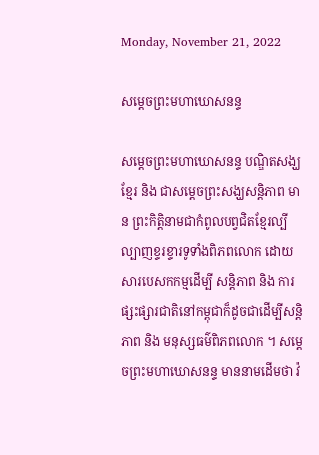Monday, November 21, 2022

សម្តេចព្រះមហាឃោសនន្ទ

សម្តេចព្រះមហាឃោសនន្ទ បណ្ឌិតសង្ឃខ្មែរ និង ជាសម្តេចព្រះសង្ឃសន្តិភាព មាន ព្រះកិត្តិនាមជាកំពូលបព្វជិតខ្មែរល្បីល្បាញខ្ទរខ្ទារទូទាំងពិភពលោក ដោយសារបេសកកម្មដើម្បី សន្តិភាព និង ការផ្សះផ្សារជាតិនៅកម្ពុជាក៏ដូចជាដើម្បីសន្តិភាព និង មនុស្សធម៌ពិភពលោក ។ សម្តេចព្រះមហាឃោសនន្ទ មាននាមដើមថា វ៉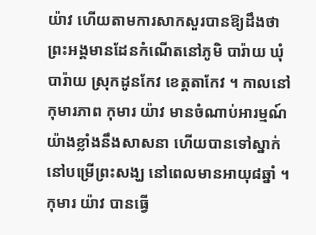យ៉ាវ ហើយតាមការសាកសួរបានឱ្យដឹងថា ព្រះអង្គមានដែនកំណើតនៅភូមិ បារ៉ាយ ឃុំបារ៉ាយ ស្រុកដូនកែវ ខេត្តតាកែវ ។ កាលនៅកុមារភាព កុមារ យ៉ាវ មានចំណាប់អារម្មណ៍យ៉ាងខ្លាំងនឹងសាសនា ហើយបានទៅស្នាក់នៅបម្រើព្រះសង្ឃ នៅពេលមានអាយុ៨ឆ្នាំ ។ កុមារ យ៉ាវ បានធ្វើ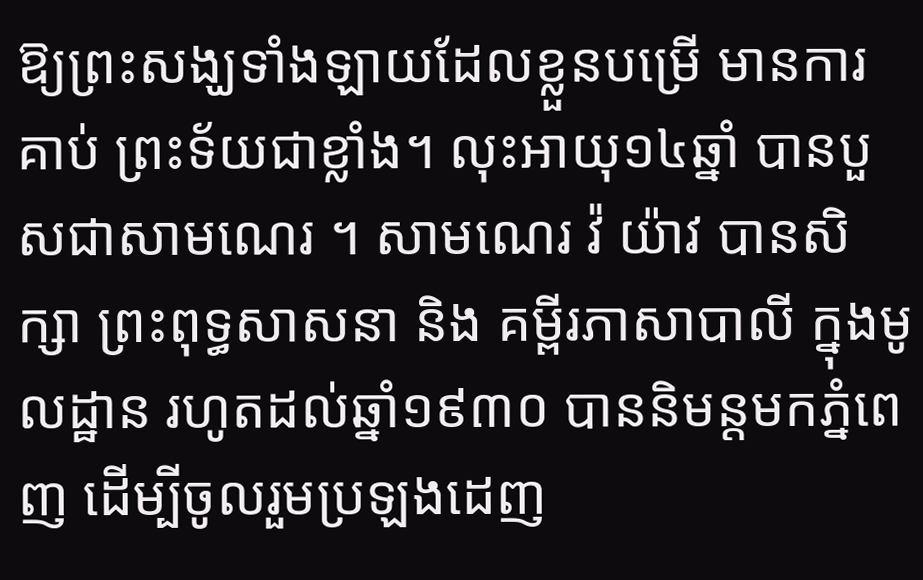ឱ្យព្រះសង្ឃទាំងឡាយដែលខ្លួនបម្រើ មានការគាប់ ព្រះទ័យជាខ្លាំង។ លុះអាយុ១៤ឆ្នាំ បានបួសជាសាមណេរ ។ សាមណេរ វ៉ យ៉ាវ បានសិក្សា ព្រះពុទ្ធសាសនា និង គម្ពីរភាសាបាលី ក្នុងមូលដ្ឋាន រហូតដល់ឆ្នាំ១៩៣០ បាននិមន្តមកភ្នំពេញ ដើម្បីចូលរួមប្រឡងដេញ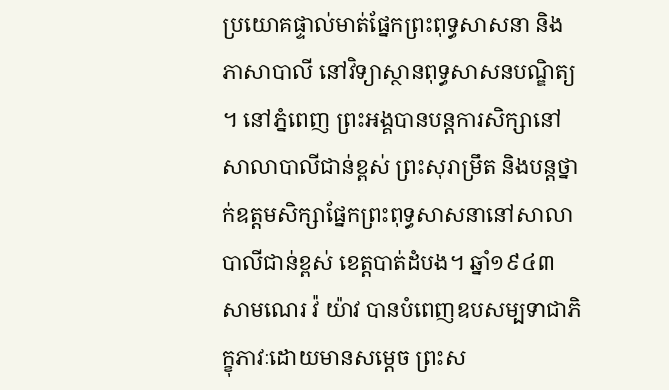ប្រយោគផ្ទាល់មាត់ផ្នែកព្រះពុទ្ធសាសនា និង ភាសាបាលី នៅវិទ្យាស្ថានពុទ្ធសាសនបណ្ឌិត្យ ។ នៅភ្នំពេញ ព្រះអង្គបានបន្តការសិក្សានៅ សាលាបាលីជាន់ខ្ពស់ ព្រះសុរាម្រឹត និងបន្តថ្នាក់ឧត្តមសិក្សាផ្នែកព្រះពុទ្ធសាសនានៅសាលាបាលីជាន់ខ្ពស់ ខេត្តបាត់ដំបង។ ឆ្នាំ១៩៤៣ សាមណេរ វ៉ យ៉ាវ បានបំពេញឧបសម្បទាជាភិក្ខុភាវៈដោយមានសម្តេច ព្រះស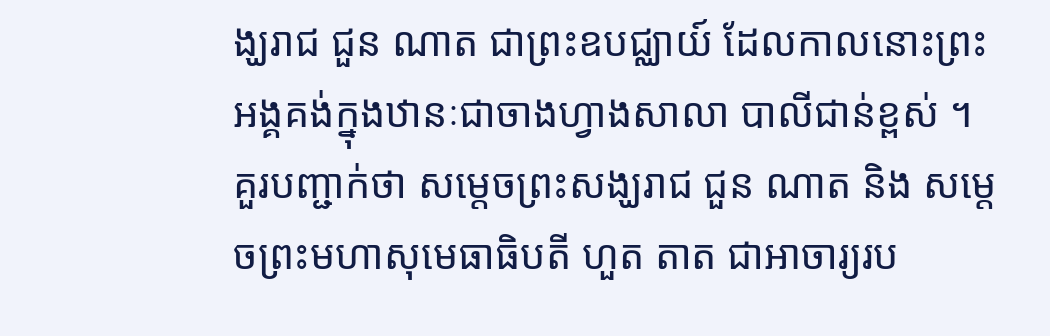ង្ឃរាជ ជួន ណាត ជាព្រះឧបជ្ឈាយ៍ ដែលកាលនោះព្រះអង្គគង់ក្នុងឋានៈជាចាងហ្វាងសាលា បាលីជាន់ខ្ពស់ ។ គួរបញ្ជាក់ថា សម្តេចព្រះសង្ឃរាជ ជួន ណាត និង សម្តេចព្រះមហាសុមេធាធិបតី ហួត តាត ជាអាចារ្យរប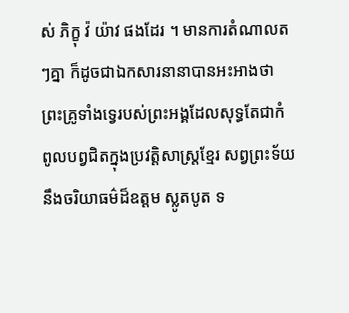ស់ ភិក្ខុ វ៉ យ៉ាវ ផងដែរ ។ មានការតំណាលតៗគ្នា ក៏ដូចជាឯកសារនានាបានអះអាងថា ព្រះគ្រូទាំងទ្វេរបស់ព្រះអង្គដែលសុទ្ធតែជាកំពូលបព្វជិតក្នុងប្រវត្តិសាស្ត្រខ្មែរ សព្វព្រះទ័យនឹងចរិយាធម៌ដ៏ឧត្តម ស្លូតបូត ទ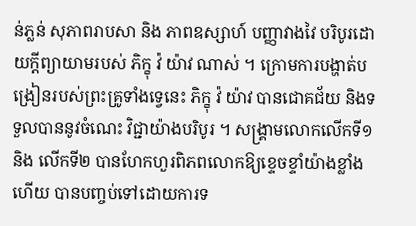ន់ភ្លន់ សុភាពរាបសា និង ភាពឧស្សាហ៍ បញ្ញាវាងវៃ បរិបូរដោយក្តីព្យាយាមរបស់ ភិក្ខុ វ៉ យ៉ាវ ណាស់ ។ ក្រោមការបង្ហាត់បង្រៀនរបស់ព្រះគ្រូទាំងទ្វេនេះ ភិក្ខុ វ៉ យ៉ាវ បានជោគជ័យ និងទទួលបាននូវចំណេះ វិជ្ជាយ៉ាងបរិបូរ ។ សង្គ្រាមលោកលើកទី១ និង លើកទី២ បានហែកហួរពិភពលោកឱ្យខ្ទេចខ្ទាំយ៉ាងខ្លាំង ហើយ បានបញ្ចប់ទៅដោយការទ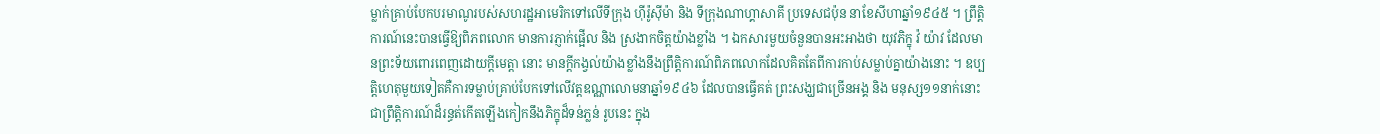ម្លាក់គ្រាប់បែកបរមាណូរបស់សហរដ្ឋអាមេរិកទៅលើទីក្រុង ហ៊ីរ៉ូស៊ីម៉ា និង ទីក្រុងណាហ្គាសាគី ប្រទេសជប៉ុន នាខែសីហាឆ្នាំ១៩៤៥ ។ ព្រឹត្តិការណ៍នេះបានធ្វើឱ្យពិភពលោក មានការភ្ញាក់ផ្អើល និង ស្រងាកចិត្តយ៉ាងខ្លាំង ។ ឯកសារមួយចំនួនបានអះអាងថា យុវភិក្ខុ វ៉ យ៉ាវ ដែលមានព្រះទ័យពោរពេញដោយក្តីមេត្តា នោះ មានក្តីកង្វល់យ៉ាងខ្លាំងនឹងព្រឹត្តិការណ៍ពិភពលោកដែលគិតតែពីការកាប់សម្លាប់គ្នាយ៉ាងនោះ ។ ឧប្បត្តិហេតុមួយទៀតគឺការទម្លាប់គ្រាប់បែកទៅលើវត្តឧណ្ណាលោមនាឆ្នាំ១៩៤៦ ដែលបានធ្វើគត់ ព្រះសង្ឃជាច្រើនអង្គ និង មនុស្ស១១នាក់នោះ ជាព្រឹត្តិការណ៍ដ៏រន្ធត់កើតឡើងកៀកនឹងភិក្ខុដ៏ទន់ភ្លន់ រូបនេះ ក្នុង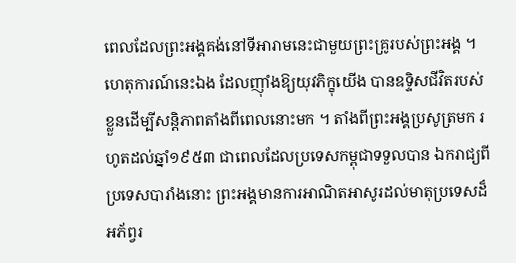ពេលដែលព្រះអង្គគង់នៅទីអារាមនេះជាមួយព្រះគ្រូរបស់ព្រះអង្គ ។ ហេតុការណ៍នេះឯង ដែលញ៉ាំងឱ្យយុវភិក្ខុយើង បានឧទ្ទិសជីវិតរបស់ខ្លួនដើម្បីសន្តិភាពតាំងពីពេលនោះមក ។ តាំងពីព្រះអង្គប្រសូត្រមក រហូតដល់ឆ្នាំ១៩៥៣ ជាពេលដែលប្រទេសកម្ពុជាទទួលបាន ឯករាជ្យពីប្រទេសបារាំងនោះ ព្រះអង្គមានការអាណិតអាសូរដល់មាតុប្រទេសដ៏អភ័ព្វរ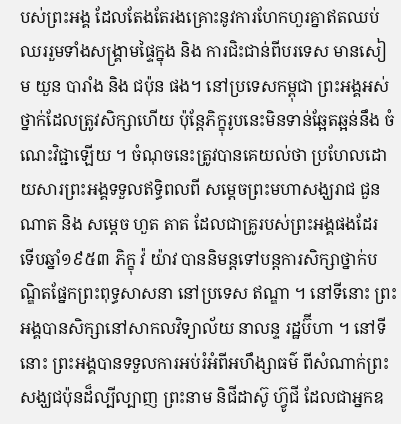បស់ព្រះអង្គ ដែលតែងតែរងគ្រោះនូវការហែកហួរគ្នាឥតឈប់ឈររួមទាំងសង្គ្រាមផ្ទៃក្នុង និង ការជិះជាន់ពីបរទេស មានសៀម យួន បារាំង និង ជប៉ុន ផង។ នៅប្រទេសកម្ពុជា ព្រះអង្គអស់ថ្នាក់ដែលត្រូវសិក្សាហើយ ប៉ុន្តែភិក្ខុរូបនេះមិនទាន់ឆ្អែតឆ្អន់នឹង ចំណេះវិជ្ជាឡើយ ។ ចំណុចនេះត្រូវបានគេយល់ថា ប្រហែលដោយសារព្រះអង្គទទួលឥទ្ធិពលពី សម្តេចព្រះមហាសង្ឃរាជ ជួន ណាត និង សម្តេច ហួត តាត ដែលជាគ្រូរបស់ព្រះអង្គផងដែរ ទើបឆ្នាំ១៩៥៣ ភិក្ខុ វ៉ យ៉ាវ បាននិមន្តទៅបន្តការសិក្សាថ្នាក់បណ្ឌិតផ្នែកព្រះពុទ្ធសាសនា នៅប្រទេស ឥណ្ឌា ។ នៅទីនោះ ព្រះអង្គបានសិក្សានៅសាកលវិទ្យាល័យ នាលន្ទ រដ្ឋប៊ីហា ។ នៅទីនោះ ព្រះអង្គបានទទួលការអប់រំអំពីអហឹង្សាធម៌ ពីសំណាក់ព្រះសង្ឃជប៉ុនដ៏ល្បីល្បាញ ព្រះនាម និជីដាស៊ូ ហ្វ៊ូជី ដែលជាអ្នកឧ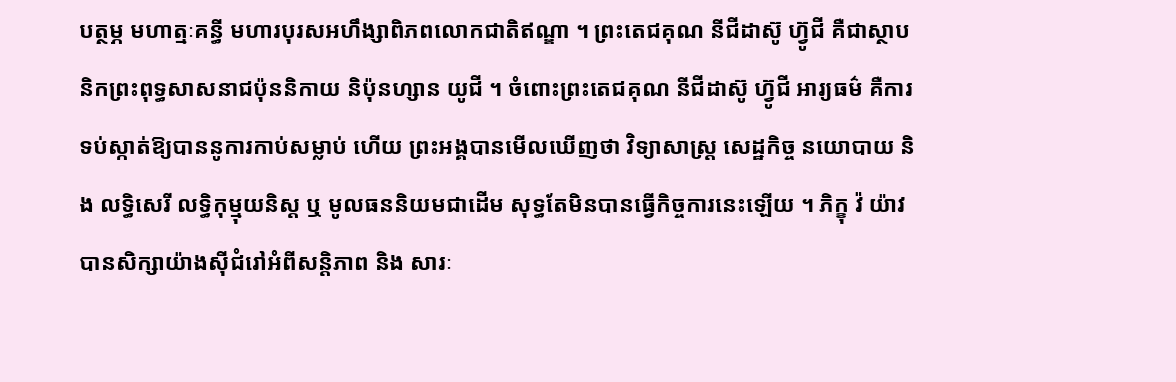បត្ថម្ភ មហាត្មៈគន្ធី មហារបុរសអហឹង្សាពិភពលោកជាតិឥណ្ឌា ។ ព្រះតេជគុណ នីជីដាស៊ូ ហ្វ៊ូជី គឺជាស្ថាបនិកព្រះពុទ្ធសាសនាជប៉ុននិកាយ និប៉ុនហ្សាន យូជី ។ ចំពោះព្រះតេជគុណ នីជីដាស៊ូ ហ្វ៊ូជី អារ្យធម៌ គឺការទប់ស្កាត់ឱ្យបាននូការកាប់សម្លាប់ ហើយ ព្រះអង្គបានមើលឃើញថា វិទ្យាសាស្ត្រ សេដ្ឋកិច្ច នយោបាយ និង លទ្ធិសេរី លទិ្ធកុម្មុយនិស្ត ឬ មូលធននិយមជាដើម សុទ្ធតែមិនបានធ្វើកិច្ចការនេះឡើយ ។ ភិក្ខុ វ៉ យ៉ាវ បានសិក្សាយ៉ាងស៊ីជំរៅអំពីសន្តិភាព និង សារៈ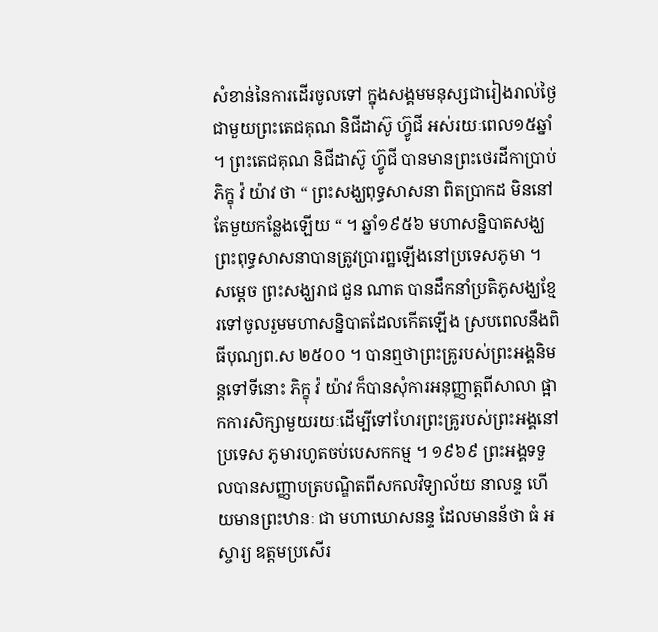សំខាន់នៃការដើរចូលទៅ ក្នុងសង្គមមនុស្សជារៀងរាល់ថ្ងៃជាមួយព្រះតេជគុណ និជីដាស៊ូ ហ្វ៊ូជី អស់រយៈពេល១៥ឆ្នាំ ។ ព្រះតេជគុណ និជីដាស៊ូ ហ្វ៊ូជី បានមានព្រះថេរដីកាប្រាប់ភិក្ខុ វ៉ យ៉ាវ ថា “ ព្រះសង្ឃពុទ្ធសាសនា ពិតប្រាកដ មិននៅតែមួយកន្លែងឡើយ “ ។ ឆ្នាំ១៩៥៦ មហាសន្និបាតសង្ឃព្រះពុទ្ធសាសនាបានត្រូវប្រារព្ឋឡើងនៅប្រទេសភូមា ។ សម្តេច ព្រះសង្ឃរាជ ជួន ណាត បានដឹកនាំប្រតិភូសង្ឃខ្មែរទៅចូលរួមមហាសន្និបាតដែលកើតឡើង ស្របពេលនឹងពិធីបុណ្យព.ស ២៥០០ ។ បានឮថាព្រះគ្រូរបស់ព្រះអង្គនិមន្តទៅទីនោះ ភិក្ខុ វ៉ យ៉ាវ ក៏បានសុំការអនុញ្ញាត្តពីសាលា ផ្អាកការសិក្សាមួយរយៈដើម្បីទៅហែរព្រះគ្រូរបស់ព្រះអង្គនៅប្រទេស ភូមារហូតចប់បេសកកម្ម ។ ១៩៦៩ ព្រះអង្គទទួលបានសញ្ញាបត្របណ្ឌិតពីសកលវិទ្យាល័យ នាលន្ទ ហើយមានព្រះឋានៈ ជា មហាឃោសនន្ទ ដែលមានន័ថា ធំ អស្ចារ្យ ឧត្តមប្រសើរ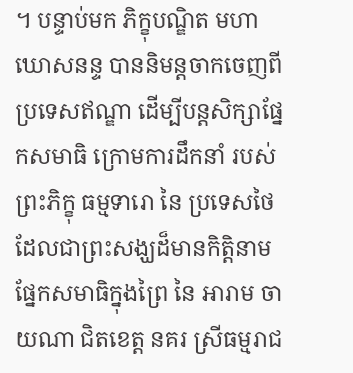។ បន្ទាប់មក ភិក្ខុបណ្ឌិត មហាឃោសនន្ទ បាននិមន្តចាកចេញពីប្រទេសឥណ្ឌា ដើម្បីបន្តសិក្សាផ្នែកសមាធិ ក្រោមការដឹកនាំ របស់ព្រះភិក្ខុ ធម្មទារោ នៃ ប្រទេសថៃ ដែលជាព្រះសង្ឃដ៏មានកិត្តិនាម ផ្នែកសមាធិក្នុងព្រៃ នៃ អារាម ចាយណា ជិតខេត្ត នគរ ស្រីធម្មរាជ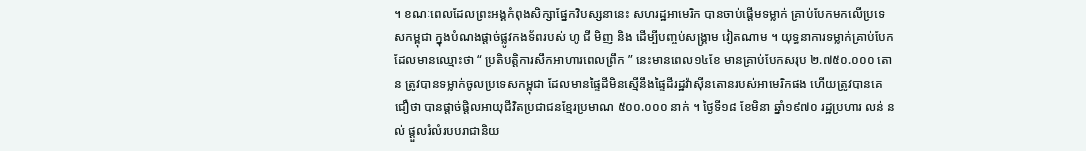។ ខណៈពេលដែលព្រះអង្គកំពុងសិក្សាផ្នែកវិបស្សនានេះ សហរដ្ឋអាមេរិក បានចាប់ផ្តើមទម្លាក់ គ្រាប់បែកមកលើប្រទេសកម្ពុជា ក្នុងបំណងផ្តាច់ផ្លូវកងទ័ពរបស់ ហូ ជី មិញ និង ដើម្បីបញ្ចប់សង្គ្រាម វៀតណាម ។ យុទ្ធនាការទម្លាក់គ្រាប់បែកដែលមានឈ្មោះថា “ ប្រតិបត្តិការសឹកអាហារពេលព្រឹក ” នេះមានពេល១៤ខែ មានគ្រាប់បែកសរុប ២.៧៥០.០០០ តោន ត្រូវបានទម្លាក់ចូលប្រទេសកម្ពុជា ដែលមានផ្ទៃដីមិនស្មើនឹងផ្ទៃដីរដ្ឋវ៉ាស៊ីនតោនរបស់អាមេរិកផង ហើយត្រូវបានគេជឿថា បានផ្តាច់ផ្តិលអាយុជីវិតប្រជាជនខ្មែរប្រមាណ ៥០០.០០០ នាក់ ។ ថ្ងៃទី១៨ ខែមិនា ឆ្នាំ១៩៧០ រដ្ឋប្រហារ លន់ នល់ ផ្តួលរំលំរបបរាជានិយ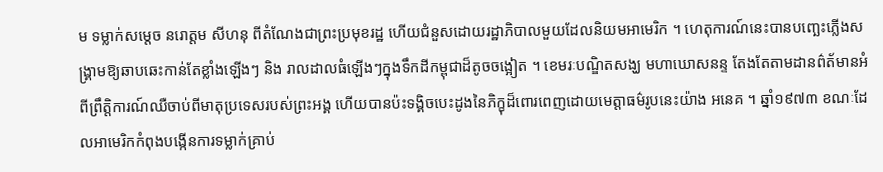ម ទម្លាក់សម្តេច នរោត្តម សីហនុ ពីតំណែងជាព្រះប្រមុខរដ្ឋ ហើយជំនួសដោយរដ្ឋាភិបាលមួយដែលនិយមអាមេរិក ។ ហេតុការណ៍នេះបានបញ្ឆេះភ្លើងសង្គ្រាមឱ្យឆាបឆេះកាន់តែខ្លាំងឡើងៗ និង រាលដាលធំឡើងៗក្នុងទឹកដីកម្ពុជាដ៏តូចចង្អៀត ។ ខេមរៈបណ្ឌិតសង្ឃ មហាឃោសនន្ទ តែងតែតាមដានព៌ត័មានអំពីព្រឹត្តិការណ៍ឈឺចាប់ពីមាតុប្រទេសរបស់ព្រះអង្គ ហើយបានប៉ះទង្គិចបេះដូងនៃភិក្ខុដ៏ពោរពេញដោយមេត្តាធម៌រូបនេះយ៉ាង អនេគ ។ ឆ្នាំ១៩៧៣ ខណៈដែលអាមេរិកកំពុងបង្កើនការទម្លាក់គ្រាប់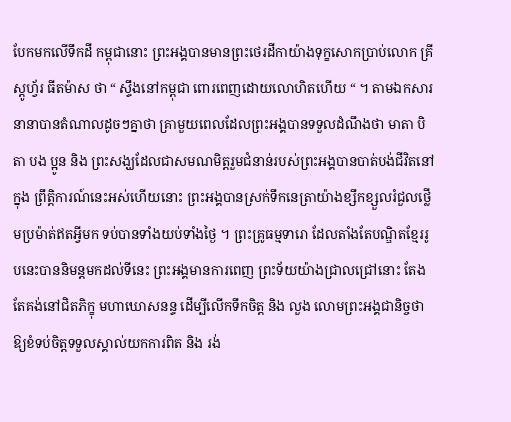បែកមកលើទឹកដី កម្ពុជានោះ ព្រះអង្គបានមានព្រះថេរដីកាយ៉ាងទុក្ខសោកប្រាប់លោក គ្រីស្តូហ្វ័រ ធីតម៉ាស ថា “ ស្ទឹងនៅកម្ពុជា ពោរពេញដោយលោហិតហើយ “ ។ តាមឯកសារនានាបានតំណាលដូចៗគ្នាថា គ្រាមួយពេលដែលព្រះអង្គបានទទួលដំណឹងថា មាតា បិតា បង ប្អូន និង ព្រះសង្ឃដែលជាសមណមិត្តរួមជំនាន់របស់ព្រះអង្គបានបាត់បង់ជីវិតនៅក្នុង ព្រឹត្តិការណ៍នេះអស់ហើយនោះ ព្រះអង្គបានស្រក់ទឹកនេត្រាយ៉ាងខ្សឹកខ្សួលរំជួលថ្លើមប្រម៉ាត់ឥតអ្វីមក ទប់បានទាំងយប់ទាំងថ្ងៃ ។ ព្រះគ្រូធម្មទារោ ដែលតាំងតែបណ្ឌិតខ្មែររូបនេះបាននិមន្តមកដល់ទីនេះ ព្រះអង្គមានការពេញ ព្រះទ័យយ៉ាងជ្រាលជ្រៅនោះ តែងតែគង់នៅជិតភិក្ខុ មហាឃោសនន្ទ ដើម្បីលើកទឹកចិត្ត និង លួង លោមព្រះអង្គជានិច្ចថា ឱ្យខំទប់ចិត្តទទួលស្គាល់យកការពិត និង រង់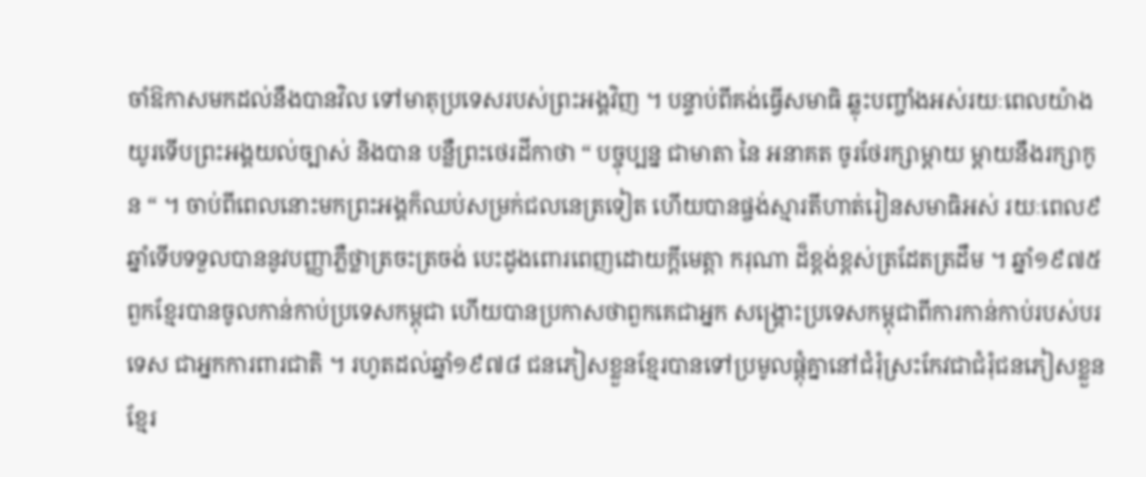ចាំឱកាសមកដល់នឹងបានវិល ទៅមាតុប្រទេសរបស់ព្រះអង្គវិញ ។ បន្ទាប់ពីគង់ធ្វើសមាធិ ឆ្លុះបញ្ចាំងអស់រយៈពេលយ៉ាងយូរទើបព្រះអង្គយល់ច្បាស់ និងបាន បន្លឺព្រះថេរដីកាថា “ បច្ចុប្បន្ន ជាមាតា នៃ អនាគត ចូរថែរក្សាម្តាយ ម្តាយនឹងរក្សាកូន “ ។ ចាប់ពីពេលនោះមកព្រះអង្គក៏ឈប់សម្រក់ជលនេត្រទៀត ហើយបានផ្ចង់ស្មារតីហាត់រៀនសមាធិអស់ រយៈពេល៩ឆ្នាំទើបទទួលបាននូវបញ្ញាភ្លឺថ្លាត្រចះត្រចង់ បេះដូងពោរពេញដោយក្តីមេត្តា ករុណា ដ៏ខ្ពង់ខ្ពស់ត្រដែតត្រដឹម ។ ឆ្នាំ១៩៧៥ ពួកខ្មែរបានចូលកាន់កាប់ប្រទេសកម្ពុជា ហើយបានប្រកាសថាពួកគេជាអ្នក សង្គ្រោះប្រទេសកម្ពុជាពីការកាន់កាប់របស់បរទេស ជាអ្នកការពារជាតិ ។ រហូតដល់ឆ្នាំ១៩៧៨ ជនភៀសខ្លួនខ្មែរបានទៅប្រមូលផ្តុំគ្នានៅជំរុំស្រះកែវជាជំរុំជនភៀសខ្លួន ខ្មែរ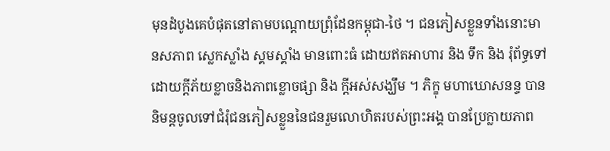មុនដំបូងគេបំផុតនៅតាមបណ្តោយព្រុំដែនកម្ពុជា-ថៃ ។ ជនភៀសខ្លួនទាំងនោះមានសភាព ស្លេកស្លាំង ស្គមស្គាំង មានពោះធំ ដោយឥតអាហារ និង ទឹក និង រុំព័ទ្ធទៅដោយក្តីភ័យខ្លាចនិងភាពខ្លោចផ្សា និង ក្តីអស់សង្ឃឹម ។ ភិក្ខុ មហាឃោសនន្ទ បាននិមន្តចូលទៅជំរុំជនភៀសខ្លួននៃជនរួមលោហិតរបស់ព្រះអង្គ បានប្រែក្លាយភាព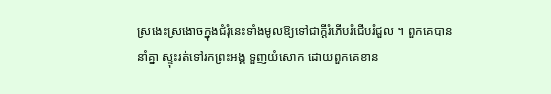ស្រងេះស្រងោចក្នុងជំរុំនេះទាំងមូលឱ្យទៅជាក្តីរំភើបរំជើបរំជួល ។ ពួកគេបាននាំគ្នា ស្ទុះរត់ទៅរកព្រះអង្គ ទួញយំសោក ដោយពួកគេខាន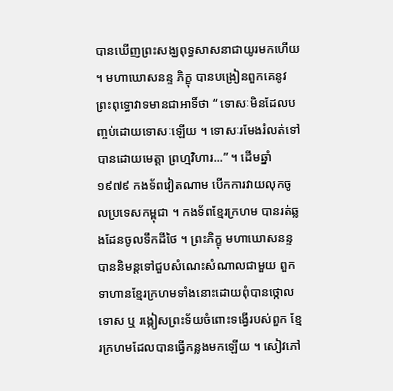បានឃើញព្រះសង្ឃពុទ្ធសាសនាជាយូរមកហើយ ។ មហាឃោសនន្ទ ភិក្ខុ បានបង្រៀនពួកគេនូវព្រះពុទ្ធោវាទមានជាអាទិ៍ថា “ ទោសៈមិនដែលបញ្ចប់ដោយទោសៈឡើយ ។ ទោសៈរមែងរំលត់ទៅបានដោយមេត្តា ព្រហ្មវិហារ...” ។ ដើមឆ្នាំ១៩៧៩ កងទ័ពវៀតណាម បើកការវាយលុកចូលប្រទេសកម្ពុជា ។ កងទ័ពខ្មែរក្រហម បានរត់ឆ្លងដែនចូលទឹកដីថៃ ។ ព្រះភិក្ខុ មហាឃោសនន្ទ បាននិមន្តទៅជួបសំណេះសំណាលជាមួយ ពួកទាហានខ្មែរក្រហមទាំងនោះដោយពុំបានថ្កោលទោស ឬ រង្កៀសព្រះទ័យចំពោះទង្វើរបស់ពួក ខ្មែរក្រហមដែលបានធ្វើកន្លងមកឡើយ ។ សៀវភៅ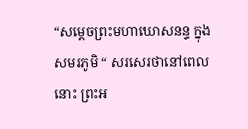“សម្តេចព្រះមហាឃោសនន្ទ ក្នុងសមរភូមិ “ សរសេរថានៅពេលនោះ ព្រះអ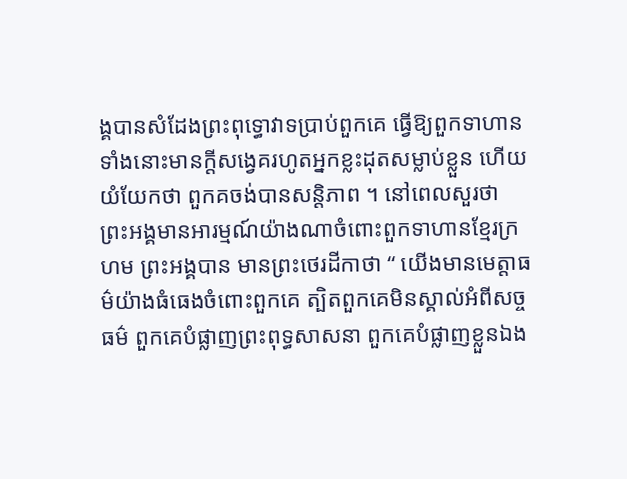ង្គបានសំដែងព្រះពុទ្ធោវាទប្រាប់ពួកគេ ធ្វើឱ្យពួកទាហានទាំងនោះមានក្តីសង្វេគរហូតអ្នកខ្លះដុតសម្លាប់ខ្លួន ហើយយំយែកថា ពួកគចង់បានសន្តិភាព ។ នៅពេលសួរថា ព្រះអង្គមានអារម្មណ៍យ៉ាងណាចំពោះពួកទាហានខ្មែរក្រហម ព្រះអង្គបាន មានព្រះថេរដីកាថា “ យើងមានមេត្តាធម៌យ៉ាងធំធេងចំពោះពួកគេ ត្បិតពួកគេមិនស្គាល់អំពីសច្ចធម៌ ពួកគេបំផ្លាញព្រះពុទ្ធសាសនា ពួកគេបំផ្លាញខ្លួនឯង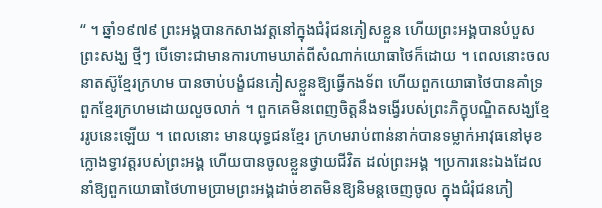“ ។ ឆ្នាំ១៩៧៩ ព្រះអង្គបានកសាងវត្តនៅក្នុងជំរុំជនភៀសខ្លួន ហើយព្រះអង្គបានបំបួសព្រះសង្ឃ ថ្មីៗ បើទោះជាមានការហាមឃាត់ពីសំណាក់យោធាថៃក៏ដោយ ។ ពេលនោះចលនាតស៊ូខ្មែរក្រហម បានចាប់បង្ខំជនភៀសខ្លួនឱ្យធ្វើកងទ័ព ហើយពួកយោធាថៃបានគាំទ្រពួកខ្មែរក្រហមដោយលួចលាក់ ។ ពួកគេមិនពេញចិត្តនឹងទង្វើរបស់ព្រះភិក្ខុបណ្ឌិតសង្ឃខ្មែររូបនេះឡើយ ។ ពេលនោះ មានយុទ្ធជនខ្មែរ ក្រហមរាប់ពាន់នាក់បានទម្លាក់អាវុធនៅមុខក្លោងទ្វាវត្តរបស់ព្រះអង្គ ហើយបានចូលខ្លួនថ្វាយជីវិត ដល់ព្រះអង្គ ។ប្រការនេះឯងដែលនាំឱ្យពួកយោធាថៃហាមប្រាមព្រះអង្គដាច់ខាតមិនឱ្យនិមន្តចេញចូល ក្នុងជំរុំជនភៀ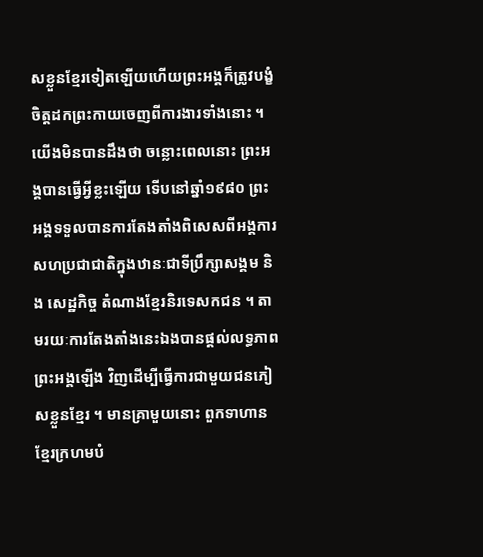សខ្លួនខ្មែរទៀតឡើយហើយព្រះអង្គក៏ត្រូវបង្ខំចិត្តដកព្រះកាយចេញពីការងារទាំងនោះ ។ យើងមិនបានដឹងថា ចន្លោះពេលនោះ ព្រះអង្គបានធ្វើអ្វីខ្លះឡើយ ទើបនៅឆ្នាំ១៩៨០ ព្រះអង្គទទួលបានការតែងតាំងពិសេសពីអង្គការសហប្រជាជាតិក្នុងឋានៈជាទីប្រឹក្សាសង្គម និង សេដ្ឋកិច្ច តំណាងខ្មែរនិរទេសកជន ។ តាមរយៈការតែងតាំងនេះឯងបានផ្តល់លទ្ធភាពព្រះអង្គឡើង វិញដើម្បីធ្វើការជាមួយជនភៀសខ្លួនខ្មែរ ។ មានគ្រាមួយនោះ ពួកទាហានខ្មែរក្រហមបំ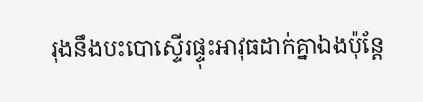រុងនឹងបះបោស្ទើរផ្ទុះអាវុធដាក់គ្នាឯងប៉ុន្តែ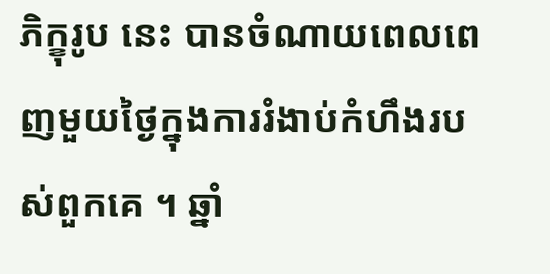ភិក្ខុរូប នេះ បានចំណាយពេលពេញមួយថ្ងៃក្នុងការរំងាប់កំហឹងរបស់ពួកគេ ។ ឆ្នាំ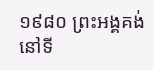១៩៨០ ព្រះអង្គគង់នៅទី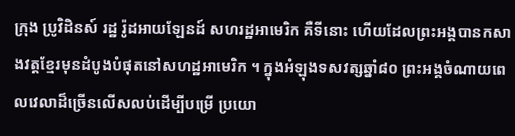ក្រុង ប្រូវិដិនស៍ រដ្ឋ រ៉ូដអាយឡែនដ៍ សហរដ្ឋអាមេរិក គឺទីនោះ ហើយដែលព្រះអង្គបានកសាងវត្តខ្មែរមុនដំបូងបំផុតនៅសហដ្ឋអាមេរិក ។ ក្នុងអំឡុងទសវត្សឆ្នាំ៨០ ព្រះអង្គចំណាយពេលវេលាដ៏ច្រើនលើសលប់ដើម្បីបម្រើ ប្រយោ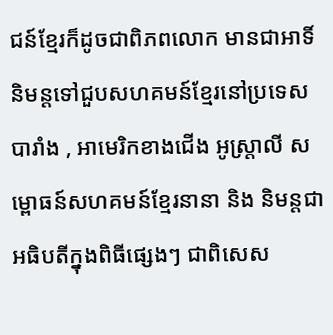ជន៍ខ្មែរក៏ដូចជាពិភពលោក មានជាអាទិ៍ និមន្តទៅជួបសហគមន៍ខ្មែរនៅប្រទេសបារាំង , អាមេរិកខាងជើង អូស្ត្រាលី សម្ពោធន៍សហគមន៍ខ្មែរនានា និង និមន្តជាអធិបតីក្នុងពិធីផ្សេងៗ ជាពិសេស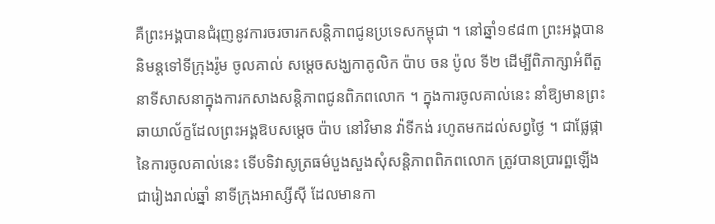គឺព្រះអង្គបានជំរុញនូវការចរចារកសន្តិភាពជូនប្រទេសកម្ពុជា ។ នៅឆ្នាំ១៩៨៣ ព្រះអង្គបាននិមន្តទៅទីក្រុងរ៉ូម ចូលគាល់ សម្តេចសង្ឃកាតូលិក ប៉ាប ចន ប៉ូល ទី២ ដើម្បីពិភាក្សាអំពីតួនាទីសាសនាក្នុងការកសាងសន្តិភាពជូនពិភពលោក ។ ក្នុងការចូលគាល់នេះ នាំឱ្យមានព្រះឆាយាល័ក្ខដែលព្រះអង្គឱបសម្តេច ប៉ាប នៅវិមាន វ៉ាទីកង់ រហូតមកដល់សព្វថ្ងៃ ។ ជាផ្លែផ្កានៃការចូលគាល់នេះ ទើបទិវាសូត្រធម៌បួងសួងសុំសន្តិភាពពិភពលោក ត្រូវបានប្រារព្ឋឡើង ជារៀងរាល់ឆ្នាំ នាទីក្រុងអាស្សីស៊ី ដែលមានកា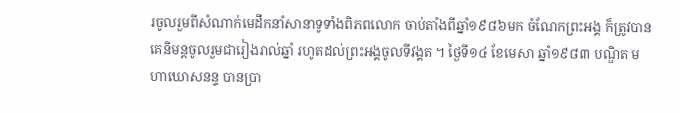រចូលរួមពីសំណាក់មេដឹកនាំសានាទូទាំងពិភពលោក ចាប់តាំងពីឆ្នាំ១៩៨៦មក ចំណែកព្រះអង្គ ក៏ត្រូវបានគេនិមន្តចូលរួមជារៀងរាល់ឆ្នាំ រហូតដល់ព្រះអង្គចូលទីវង្គត ។ ថ្ងៃទី១៤ ខែមេសា ឆ្នាំ១៩៨៣ បណ្ឌិត មហាឃោសនន្ទ បានប្រា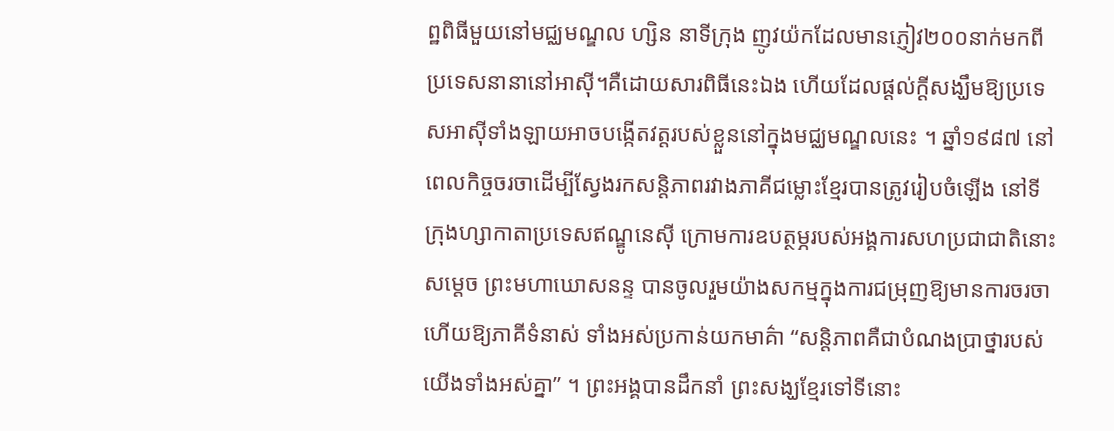ព្ឋពិធីមួយនៅមជ្ឈមណ្ឌល ហ្សិន នាទីក្រុង ញូវយ៉កដែលមានភ្ញៀវ២០០នាក់មកពីប្រទេសនានានៅអាស៊ី។គឺដោយសារពិធីនេះឯង ហើយដែលផ្តល់ក្តីសង្ឃឹមឱ្យប្រទេសអាស៊ីទាំងឡាយអាចបង្កើតវត្តរបស់ខ្លួននៅក្នុងមជ្ឈមណ្ឌលនេះ ។ ឆ្នាំ១៩៨៧ នៅពេលកិច្ចចរចាដើម្បីស្វែងរកសន្តិភាពរវាងភាគីជម្លោះខ្មែរបានត្រូវរៀបចំឡើង នៅទីក្រុងហ្សាកាតាប្រទេសឥណ្ឌូនេស៊ី ក្រោមការឧបត្ថម្ភរបស់អង្គការសហប្រជាជាតិនោះ សម្តេច ព្រះមហាឃោសនន្ទ បានចូលរួមយ៉ាងសកម្មក្នុងការជម្រុញឱ្យមានការចរចាហើយឱ្យភាគីទំនាស់ ទាំងអស់ប្រកាន់យកមាគ៌ា “សន្តិភាពគឺជាបំណងប្រាថ្នារបស់យើងទាំងអស់គ្នា” ។ ព្រះអង្គបានដឹកនាំ ព្រះសង្ឃខ្មែរទៅទីនោះ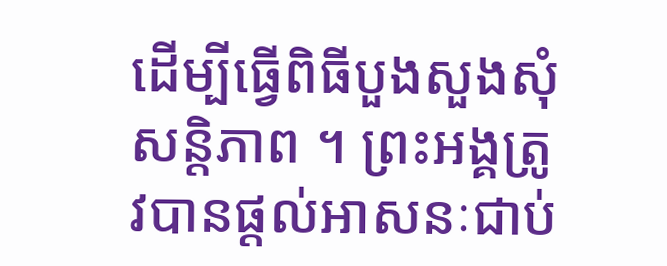ដើម្បីធ្វើពិធីបួងសួងសុំសន្តិភាព ។ ព្រះអង្គត្រូវបានផ្តល់អាសនៈជាប់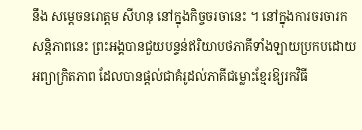នឹង សម្តេចនរោត្តម សីហនុ នៅក្នុងកិច្ចចរចានេះ ។ នៅក្នុងការចរចារកសន្តិភាពនេះ ព្រះអង្គបានជួយបន្ទន់ឥរិយាបថភាគីទាំងឡាយប្រកបដោយអព្យាក្រិតភាព ដែលបានផ្តល់ជាគំរូដល់ភាគីជម្លោះខ្មែរឱ្យរកវិធី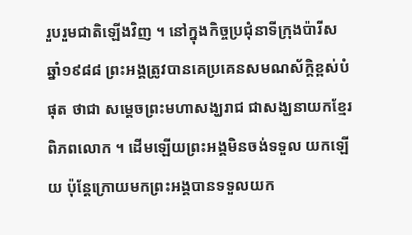រួបរួមជាតិឡើងវិញ ។ នៅក្នុងកិច្ចប្រជុំនាទីក្រុងប៉ារីស ឆ្នាំ១៩៨៨ ព្រះអង្គត្រូវបានគេប្រគេនសមណស័ក្តិខ្ពស់បំផុត ថាជា សម្តេចព្រះមហាសង្ឃរាជ ជាសង្ឃនាយកខ្មែរពិភពលោក ។ ដើមឡើយព្រះអង្គមិនចង់ទទួល យកឡើយ ប៉ុន្តែក្រោយមកព្រះអង្គបានទទួលយក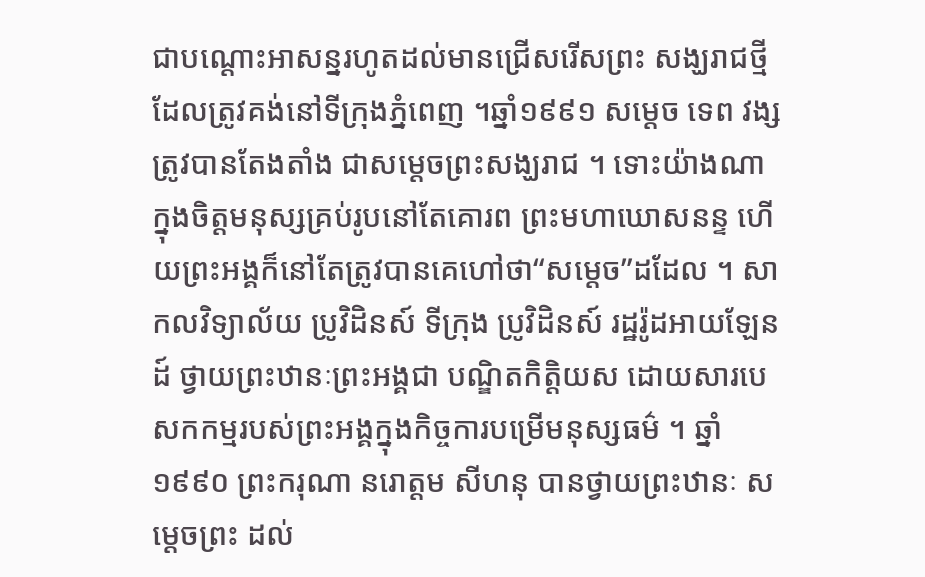ជាបណ្តោះអាសន្នរហូតដល់មានជ្រើសរើសព្រះ សង្ឃរាជថ្មីដែលត្រូវគង់នៅទីក្រុងភ្នំពេញ ។ឆ្នាំ១៩៩១ សម្តេច ទេព វង្ស ត្រូវបានតែងតាំង ជាសម្តេចព្រះសង្ឃរាជ ។ ទោះយ៉ាងណា ក្នុងចិត្តមនុស្សគ្រប់រូបនៅតែគោរព ព្រះមហាឃោសនន្ទ ហើយព្រះអង្គក៏នៅតែត្រូវបានគេហៅថា“សម្តេច”ដដែល ។ សាកលវិទ្យាល័យ ប្រូវិដិនស៍ ទីក្រុង ប្រូវិដិនស៍ រដ្ឋរ៉ូដអាយឡែនដ៍ ថ្វាយព្រះឋានៈព្រះអង្គជា បណ្ឌិតកិត្តិយស ដោយសារបេសកកម្មរបស់ព្រះអង្គក្នុងកិច្ចការបម្រើមនុស្សធម៌ ។ ឆ្នាំ១៩៩០ ព្រះករុណា នរោត្តម សីហនុ បានថ្វាយព្រះឋានៈ សម្តេចព្រះ ដល់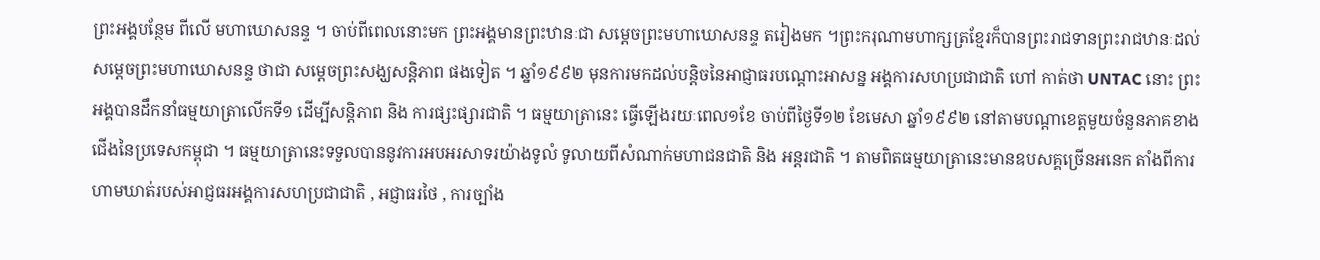ព្រះអង្គបន្ថែម ពីលើ មហាឃោសនន្ទ ។ ចាប់ពីពេលនោះមក ព្រះអង្គមានព្រះឋានៈជា សម្តេចព្រះមហាឃោសនន្ទ តរៀងមក ។ព្រះករុណាមហាក្សត្រខ្មែរក៏បានព្រះរាជទានព្រះរាជឋានៈដល់សម្តេចព្រះមហាឃោសនន្ទ ថាជា សម្តេចព្រះសង្ឃសន្តិភាព ផងទៀត ។ ឆ្នាំ១៩៩២ មុនការមកដល់បន្តិចនៃអាជ្ញាធរបណ្តោះអាសន្ន អង្គការសហប្រជាជាតិ ហៅ កាត់ថា UNTAC នោះ ព្រះអង្គបានដឹកនាំធម្មយាត្រាលើកទី១ ដើម្បីសន្តិភាព និង ការផ្សះផ្សារជាតិ ។ ធម្មយាត្រានេះ ធ្វើឡើងរយៈពេល១ខែ ចាប់ពីថ្ងៃទី១២ ខែមេសា ឆ្នាំ១៩៩២ នៅតាមបណ្តាខេត្តមួយចំនួនភាគខាងជើងនៃប្រទេសកម្ពុជា ។ ធម្មយាត្រានេះទទួលបាននូវការអបអរសាទរយ៉ាងទូលំ ទូលាយពីសំណាក់មហាជនជាតិ និង អន្តរជាតិ ។ តាមពិតធម្មយាត្រានេះមានឧបសគ្គច្រើនអនេក តាំងពីការហាមឃាត់របស់អាជ្ញធរអង្គការសហប្រជាជាតិ , អជ្ញាធរថៃ , ការច្បាំង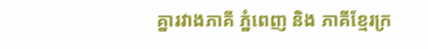គ្នារវាងភាគី ភ្នំពេញ និង ភាគីខ្មែរក្រ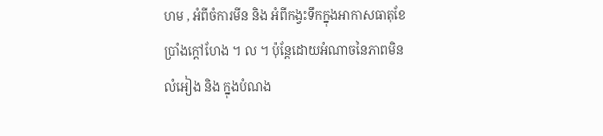ហម , អំពីចំការមីន និង អំពីកង្វះទឹកក្នុងអាកាសធាតុខែប្រាំងក្តៅហែង ។ ល ។ ប៉ុន្តែដោយអំណាចនៃភាពមិនលំអៀង និង ក្នុងបំណង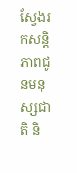ស្វែងរកសន្តិភាពជូនមនុស្សជាតិ និ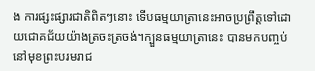ង ការផ្សះផ្សារជាតិពិតៗនោះ ទើបធម្មយាត្រានេះអាចប្រព្រឹត្តទៅដោយជោគជ័យយ៉ាងត្រចះត្រចង់។ក្បួនធម្មយាត្រានេះ បានមកបញ្ចប់នៅមុខព្រះបរមរាជ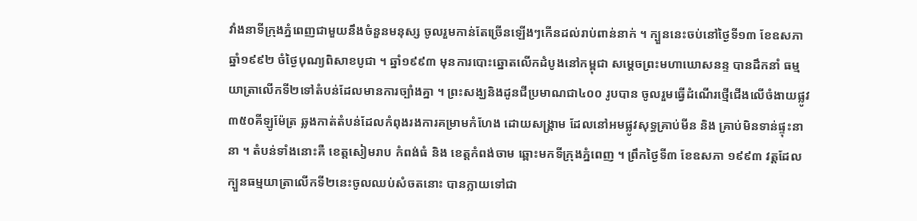វាំងនាទីក្រុងភ្នំពេញជាមួយនឹងចំនួនមនុស្ស ចូលរួមកាន់តែច្រើនឡើងៗកើនដល់រាប់ពាន់នាក់ ។ ក្បួននេះចប់នៅថ្ងៃទី១៣ ខែឧសភា ឆ្នាំ១៩៩២ ចំថ្ងៃបុណ្យពិសាខបូជា ។ ឆ្នាំ១៩៩៣ មុនការបោះឆ្នោតលើកដំបូងនៅកម្ពុជា សម្តេចព្រះមហាឃោសនន្ទ បានដឹកនាំ ធម្មយាត្រាលើកទី២ទៅតំបន់ដែលមានការច្បាំងគ្នា ។ ព្រះសង្ឃនិងដូនជីប្រមាណជា៤០០ រូបបាន ចូលរួមធ្វើដំណើរថ្មើជើងលើចំងាយផ្លូវ៣៥០គីឡូម៉ែត្រ ឆ្លងកាត់តំបន់ដែលកំពុងរងការគម្រាមកំហែង ដោយសង្គ្រាម ដែលនៅអមផ្លូវសុទ្ធគ្រាប់មីន និង គ្រាប់មិនទាន់ផ្ទុះនានា ។ តំបន់ទាំងនោះគឺ ខេត្តសៀមរាប កំពង់ធំ និង ខេត្តកំពង់ចាម ឆ្ពោះមកទីក្រុងភ្នំពេញ ។ ព្រឹកថ្ងៃទី៣ ខែឧសភា ១៩៩៣ វត្តដែលក្បួនធម្មយាត្រាលើកទី២នេះចូលឈប់សំចតនោះ បានក្លាយទៅជា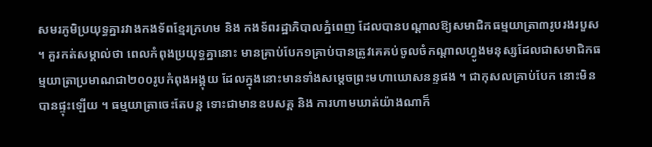សមរភូមិប្រយុទ្ធគ្នារវាងកងទ័ពខ្មែរក្រហម និង កងទ័ពរដ្ឋាភិបាលភ្នំពេញ ដែលបានបណ្តាលឱ្យសមាជិកធម្មយាត្រា៣រូបរងរបួស ។ គួរកត់សម្គាល់ថា ពេលកំពុងប្រយុទ្ធគ្នានោះ មានគ្រាប់បែក១គ្រាប់បានត្រូវគេគប់ចូលចំកណ្តាលហ្វូងមនុស្សដែលជាសមាជិកធម្មយាត្រាប្រមាណជា២០០រូបកំពុងអង្គុយ ដែលក្នុងនោះមានទាំងសម្តេចព្រះមហាឃោសនន្ទផង ។ ជាកុសលគ្រាប់បែក នោះមិនបានផ្ទុះឡើយ ។ ធម្មយាត្រាចេះតែបន្ត ទោះជាមានឧបសគ្គ និង ការហាមឃាត់យ៉ាងណាក៏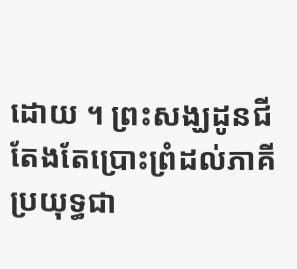ដោយ ។ ព្រះសង្ឃដូនជីតែងតែប្រោះព្រំដល់ភាគីប្រយុទ្ធជា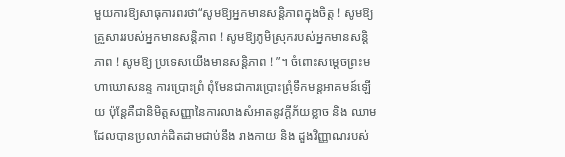មួយការឱ្យសាធុការពរថា“សូមឱ្យអ្នកមានសន្តិភាពក្នុងចិត្ត ! សូមឱ្យគ្រួសាររបស់អ្នកមានសន្តិភាព ! សូមឱ្យភូមិស្រុករបស់អ្នកមានសន្តិភាព ! សូមឱ្យ ប្រទេសយើងមានសន្តិភាព ! ”។ ចំពោះសម្តេចព្រះមហាឃោសនន្ទ ការប្រោះព្រំ ពុំមែនជាការប្រោះព្រុំទឹកមន្តអាគមន៍ឡើយ ប៉ុន្តែគឺជានិមិត្តសញ្ញានៃការលាងសំអាតនូវក្តីភ័យខ្លាច និង ឈាមដែលបានប្រលាក់ដិតដាមជាប់នឹង រាងកាយ និង ដួងវិញ្ញាណរបស់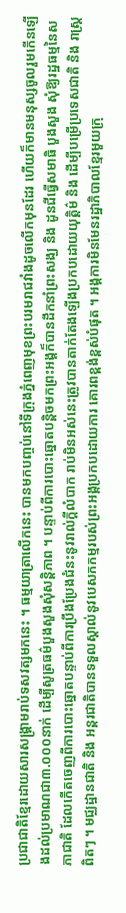ប្រជាជាតិខ្មែរដោយសារសង្គ្រាមរាប់ទសវត្សមកនេះ ។ ធម្មយាត្រាលើកនេះ បានមកបញ្ចប់នៅទីក្រុងភ្នំពេញមុខព្រះបរមរាជវាំងដូចលើកមុនដែរ ហើយក៏មានមនុស្សចូលរួមកើនឡើងដល់ប្រមាណជា៣.០០០នាក់ ដើម្បីសូត្រធម៌បួងសួងសុំសន្តិភាព ។ បន្ទាប់ពីការបោះឆ្នោតបន្តិចមកព្រះអង្គក៏បានដឹកនាំព្រះសង្ឃ និង ដូនជីធ្វើសមាធិ បួងសួង សុំឱ្យរដ្ឋធម្មនៃសភាជាតិ ដែលកើតចេញពីការបោះឆ្នោតបន្ទាប់ពីការប្រឹងប្រែងជំនះនូវរាល់ក្តីលំបាក រាប់មិនអស់នេះត្រូវបានតាក់តែងឡើងប្រកបដោយយុត្តិម៌ និង ដើម្បីបម្រើប្រទេសជាតិ និង រាស្ត្រ ពិតៗ ។ មជ្ឈដ្ឋានជាតិ និង អន្តរជាតិបានទទួលស្គាល់នូវបេសកកម្មរបស់ព្រះអង្គប្រកបដោយការ គោរពខ្ពង់ខ្ពស់បំផុត ។ អង្គការមិនមែនរដ្ឋាភិបាលខ្មែរមួយក្រុ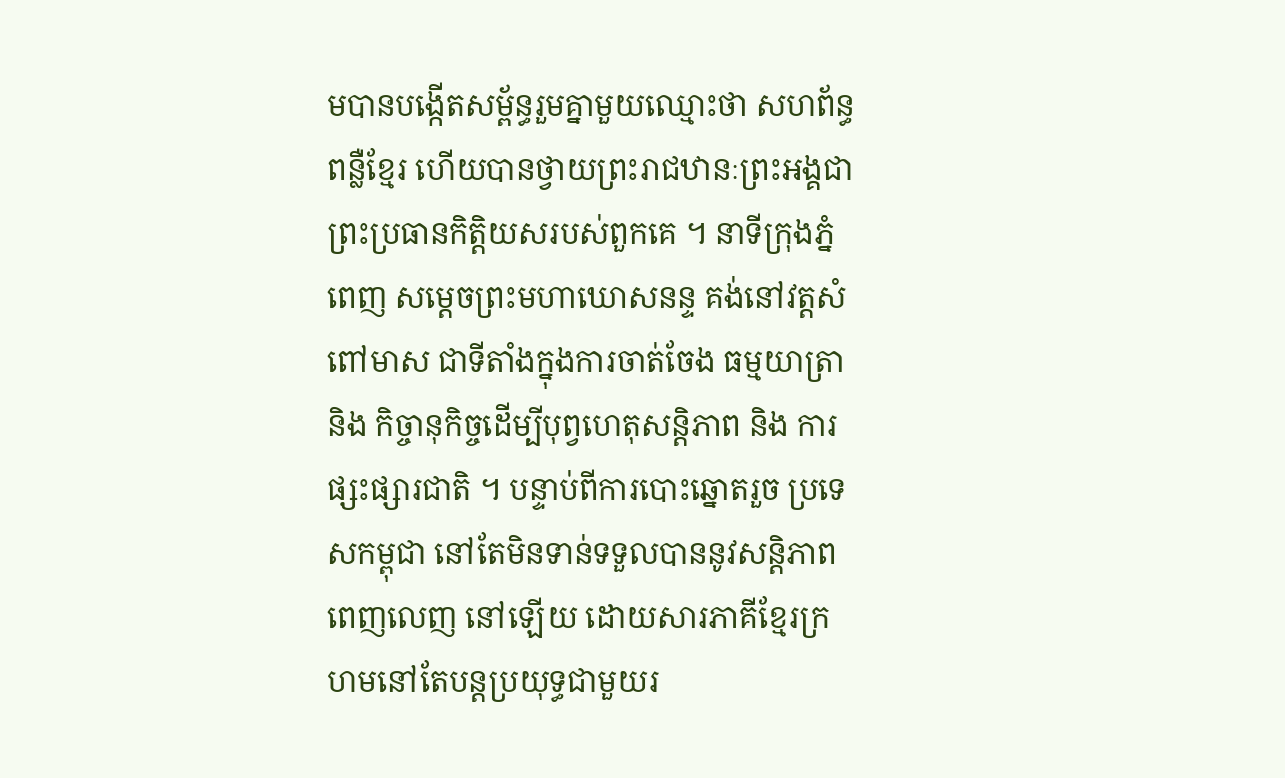មបានបង្កើតសម្ព័ន្ធរួមគ្នាមួយឈ្មោះថា សហព័ន្ធពន្លឺខ្មែរ ហើយបានថ្វាយព្រះរាជឋានៈព្រះអង្គជាព្រះប្រធានកិត្តិយសរបស់ពួកគេ ។ នាទីក្រុងភ្នំពេញ សម្តេចព្រះមហាឃោសនន្ទ គង់នៅវត្តសំពៅមាស ជាទីតាំងក្នុងការចាត់ចែង ធម្មយាត្រា និង កិច្ចានុកិច្ចដើម្បីបុព្វហេតុសន្តិភាព និង ការផ្សះផ្សារជាតិ ។ បន្ទាប់ពីការបោះឆ្នោតរួច ប្រទេសកម្ពុជា នៅតែមិនទាន់ទទួលបាននូវសន្តិភាពពេញលេញ នៅឡើយ ដោយសារភាគីខ្មែរក្រហមនៅតែបន្តប្រយុទ្ធជាមួយរ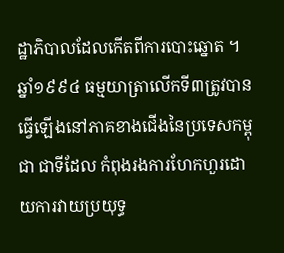ដ្ឋាភិបាលដែលកើតពីការបោះឆ្នោត ។ ឆ្នាំ១៩៩៤ ធម្មយាត្រាលើកទី៣ត្រូវបានធ្វើឡើងនៅភាគខាងជើងនៃប្រទេសកម្ពុជា ជាទីដែល កំពុងរងការហែកហួរដោយការវាយប្រយុទ្ធ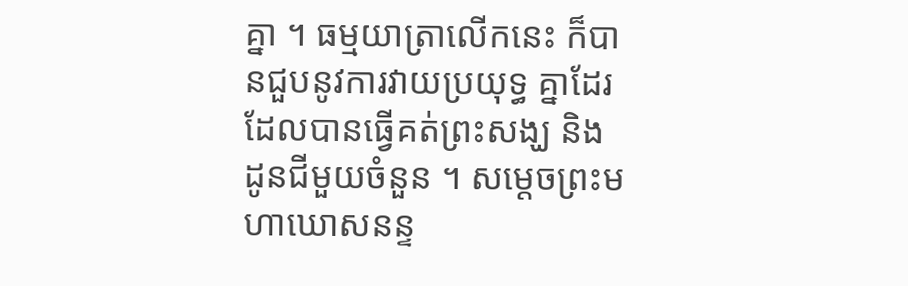គ្នា ។ ធម្មយាត្រាលើកនេះ ក៏បានជួបនូវការវាយប្រយុទ្ធ គ្នាដែរ ដែលបានធ្វើគត់ព្រះសង្ឃ និង ដូនជីមួយចំនួន ។ សម្តេចព្រះមហាឃោសនន្ទ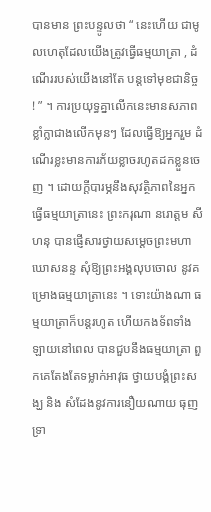បានមាន ព្រះបន្ទូលថា “ នេះហើយ ជាមូលហេតុដែលយើងត្រូវធ្វើធម្មយាត្រា , ដំណើររបស់យើងនៅតែ បន្តទៅមុខជានិច្ច ! ” ។ ការប្រយុទ្ធគ្នាលើកនេះមានសភាពខ្លាំក្លាជាងលើកមុនៗ ដែលធ្វើឱ្យអ្នករួម ដំណើរខ្លះមានការភ័យខ្លាចរហូតដកខ្លួនចេញ ។ ដោយក្តីបារម្ភនឹងសុវត្ថិភាពនៃអ្នកធ្វើធម្មយាត្រានេះ ព្រះករុណា នរោត្តម សីហនុ បានផ្ញើសារថ្វាយសម្តេចព្រះមហាឃោសនន្ទ សុំឱ្យព្រះអង្គលុបចោល នូវគម្រោងធម្មយាត្រានេះ ។ ទោះយ៉ាងណា ធម្មយាត្រាក៏បន្តរហូត ហើយកងទ័ពទាំងឡាយនៅពេល បានជួបនឹងធម្មយាត្រា ពួកគេតែងតែទម្លាក់អាវុធ ថ្វាយបង្គំព្រះសង្ឃ និង សំដែងនូវការនឿយណាយ ធុញទ្រា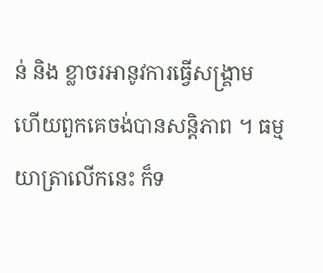ន់ និង ខ្លាចរអានូវការធ្វើសង្គ្រាម ហើយពួកគេចង់បានសន្តិភាព ។ ធម្មយាត្រាលើកនេះ ក៏ទ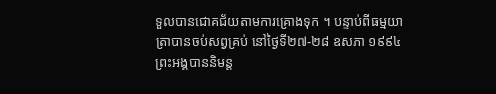ទួលបានជោគជ័យតាមការគ្រោងទុក ។ បន្ទាប់ពីធម្មយាត្រាបានចប់សព្វគ្រប់ នៅថ្ងៃទី២៧-២៨ ឧសភា ១៩៩៤ ព្រះអង្គបាននិមន្ត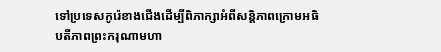ទៅប្រទេសកូរ៉េខាងជើងដើម្បីពិភាក្សាអំពីសន្តិភាពក្រោមអធិបតីភាពព្រះករុណាមហា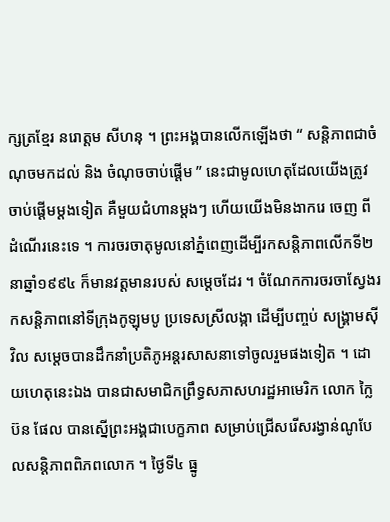ក្សត្រខ្មែរ នរោត្តម សីហនុ ។ ព្រះអង្គបានលើកឡើងថា “ សន្តិភាពជាចំណុចមកដល់ និង ចំណុចចាប់ផ្តើម ” នេះជាមូលហេតុដែលយើងត្រូវចាប់ផ្តើមម្តងទៀត គឺមួយជំហានម្តងៗ ហើយយើងមិនងាករេ ចេញ ពីដំណើរនេះទេ ។ ការចរចាតុមូលនៅភ្នំពេញដើម្បីរកសន្តិភាពលើកទី២ នាឆ្នាំ១៩៩៤ ក៏មានវត្តមានរបស់ សម្តេចដែរ ។ ចំណែកការចរចាស្វែងរកសន្តិភាពនៅទីក្រុងកូឡុមបូ ប្រទេសស្រីលង្កា ដើម្បីបញ្ចប់ សង្គ្រាមស៊ីវិល សម្តេចបានដឹកនាំប្រតិភូអន្តរសាសនាទៅចូលរួមផងទៀត ។ ដោយហេតុនេះឯង បានជាសមាជិកព្រឹទ្ធសភាសហរដ្ឋអាមេរិក លោក ក្លៃប៊ន ផែល បានស្នើព្រះអង្គជាបេក្ខភាព សម្រាប់ជ្រើសរើសរង្វាន់ណូបែលសន្តិភាពពិភពលោក ។ ថ្ងៃទី៤ ធ្នូ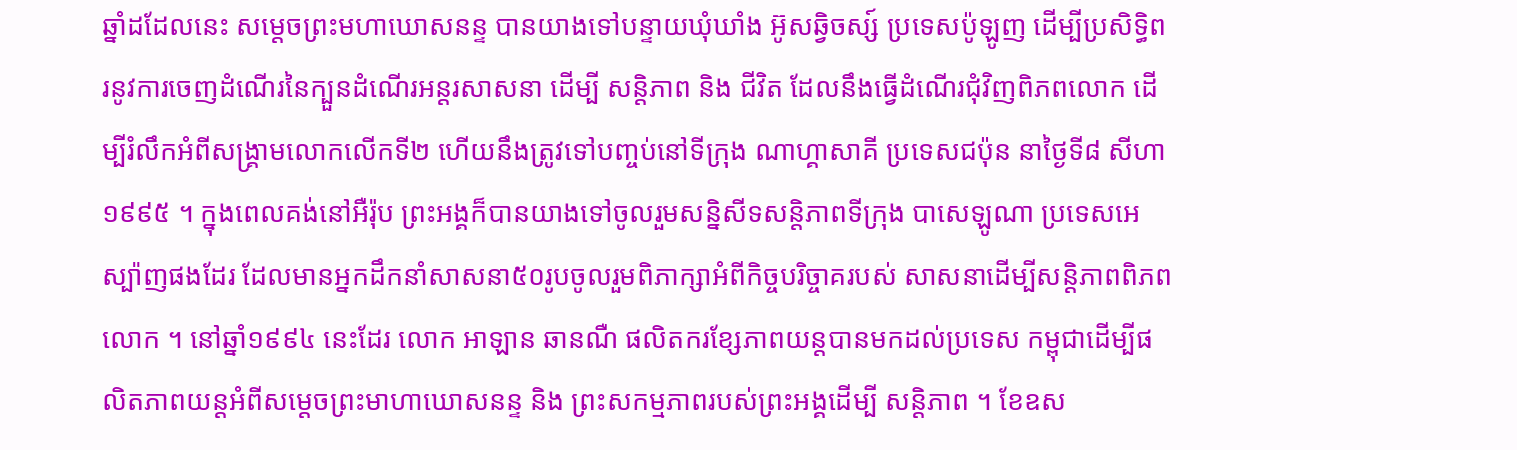ឆ្នាំដដែលនេះ សម្តេចព្រះមហាឃោសនន្ទ បានយាងទៅបន្ទាយឃុំឃាំង អ៊ូសឆ្វិចស្ស៍ ប្រទេសប៉ូឡូញ ដើម្បីប្រសិទ្ធិពរនូវការចេញដំណើរនៃក្បួនដំណើរអន្តរសាសនា ដើម្បី សន្តិភាព និង ជីវិត ដែលនឹងធ្វើដំណើរជុំវិញពិភពលោក ដើម្បីរំលឹកអំពីសង្គ្រាមលោកលើកទី២ ហើយនឹងត្រូវទៅបញ្ចប់នៅទីក្រុង ណាហ្គាសាគី ប្រទេសជប៉ុន នាថ្ងៃទី៨ សីហា ១៩៩៥ ។ ក្នុងពេលគង់នៅអឺរ៉ុប ព្រះអង្គក៏បានយាងទៅចូលរួមសន្និសីទសន្តិភាពទីក្រុង បាសេឡូណា ប្រទេសអេស្ប៉ាញផងដែរ ដែលមានអ្នកដឹកនាំសាសនា៥០រូបចូលរួមពិភាក្សាអំពីកិច្ចបរិច្ចាគរបស់ សាសនាដើម្បីសន្តិភាពពិភពលោក ។ នៅឆ្នាំ១៩៩៤ នេះដែរ លោក អាឡាន ឆានណឺ ផលិតករខ្សែភាពយន្តបានមកដល់ប្រទេស កម្ពុជាដើម្បីផលិតភាពយន្តអំពីសម្តេចព្រះមាហាឃោសនន្ទ និង ព្រះសកម្មភាពរបស់ព្រះអង្គដើម្បី សន្តិភាព ។ ខែឧស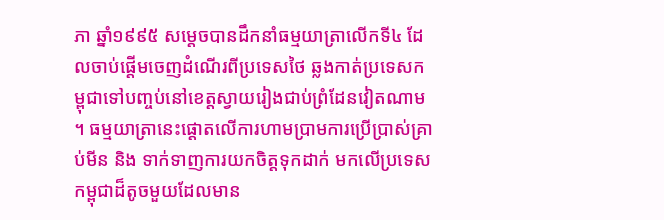ភា ឆ្នាំ១៩៩៥ សម្តេចបានដឹកនាំធម្មយាត្រាលើកទី៤ ដែលចាប់ផ្តើមចេញដំណើរពីប្រទេសថៃ ឆ្លងកាត់ប្រទេសកម្ពុជាទៅបញ្ចប់នៅខេត្តស្វាយរៀងជាប់ព្រំដែនវៀតណាម ។ ធម្មយាត្រានេះផ្តោតលើការហាមប្រាមការប្រើប្រាស់គ្រាប់មីន និង ទាក់ទាញការយកចិត្តទុកដាក់ មកលើប្រទេសកម្ពុជាដ៏តូចមួយដែលមាន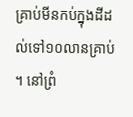គ្រាប់មីនកប់ក្នុងដីដល់ទៅ១០លានគ្រាប់ ។ នៅព្រំ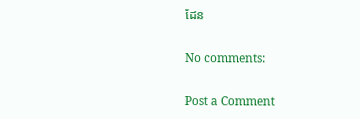ដែន

No comments:

Post a Comment